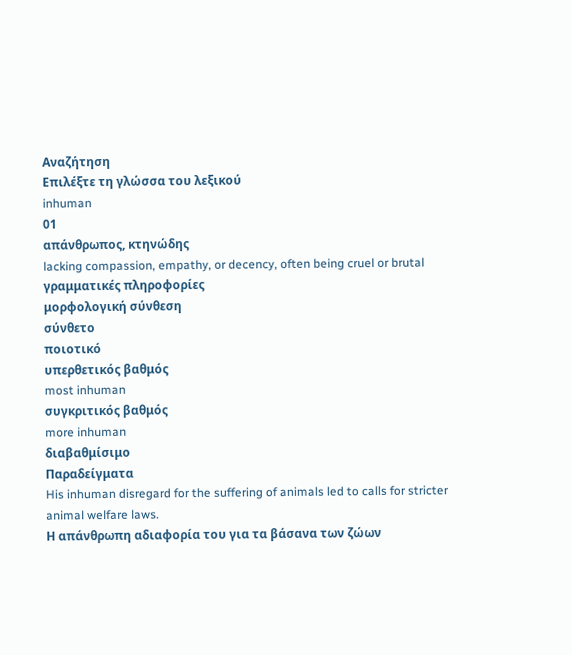Αναζήτηση
Επιλέξτε τη γλώσσα του λεξικού
inhuman
01
απάνθρωπος, κτηνώδης
lacking compassion, empathy, or decency, often being cruel or brutal
γραμματικές πληροφορίες
μορφολογική σύνθεση
σύνθετο
ποιοτικό
υπερθετικός βαθμός
most inhuman
συγκριτικός βαθμός
more inhuman
διαβαθμίσιμο
Παραδείγματα
His inhuman disregard for the suffering of animals led to calls for stricter animal welfare laws.
Η απάνθρωπη αδιαφορία του για τα βάσανα των ζώων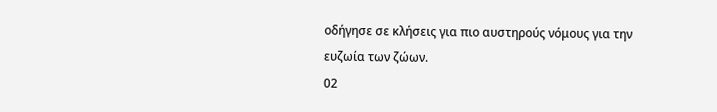οδήγησε σε κλήσεις για πιο αυστηρούς νόμους για την ευζωία των ζώων.
02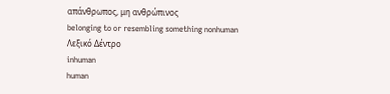απάνθρωπος, μη ανθρώπινος
belonging to or resembling something nonhuman
Λεξικό Δέντρο
inhuman
human